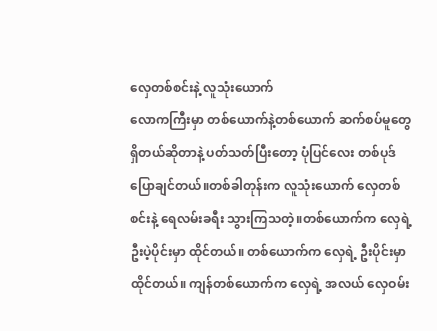လှေတစ်စင်းနဲ့ လူသုံးယောက်
လောကကြီးမှာ တစ်ယောက်နဲ့တစ်ယောက် ဆက်စပ်မူတွေ ရှိတယ်ဆိုတာနဲ့ ပတ်သတ်ပြီးတော့ ပုံပြင်လေး တစ်ပုဒ် ပြောချင်တယ်။တစ်ခါတုန်းက လူသုံးယောက် လှေတစ်စင်းနဲ့ ရေလမ်းခရီး သွားကြသတဲ့။တစ်ယောက်က လှေရဲ့ ဦးပဲ့ပိုင်းမှာ ထိုင်တယ်။ တစ်ယောက်က လှေရဲ့ ဦးပိုင်းမှာ ထိုင်တယ်။ ကျန်တစ်ယောက်က လှေရဲ့ အလယ် လှေဝမ်း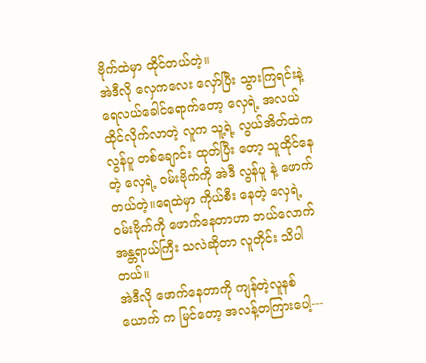ဗိုက်ထဲမှာ ထိုင်တယ်တဲ့။
အဲဒီလို လှေကလေး လှော်ပြီး သွားကြရင်းနဲ့ ရေလယ်ခေါင်ရောက်တော့ လှေရဲ့ အလယ် ထိုင်လိုက်လာတဲ့ လူက သူ့ရဲ့ လွယ်အိတ်ထဲက လွန်ပူ တစ်ချောင်း ထုတ်ပြီး တော့ သူထိုင်နေတဲ့ လှေရဲ့ ဝမ်းဗိုက်ကို အဲဒီ လွန်ပူ နဲ့ ဖောက်တယ်တဲ့။ရေထဲမှာ ကိုယ်စီး နေတဲ့ လှေရဲ့ ဝမ်းဗိုက်ကို ဖောက်နေတာဟာ ဘယ်လောက် အန္တရာယ်ကြီး သလဲဆိုတာ လူတိုင်း သိပါတယ်။
အဲဒီလို ဖောက်နေတာကို ကျန်တဲ့လူနစ်ယောက် က မြင်တော့ အလန့်တကြားပေါ့---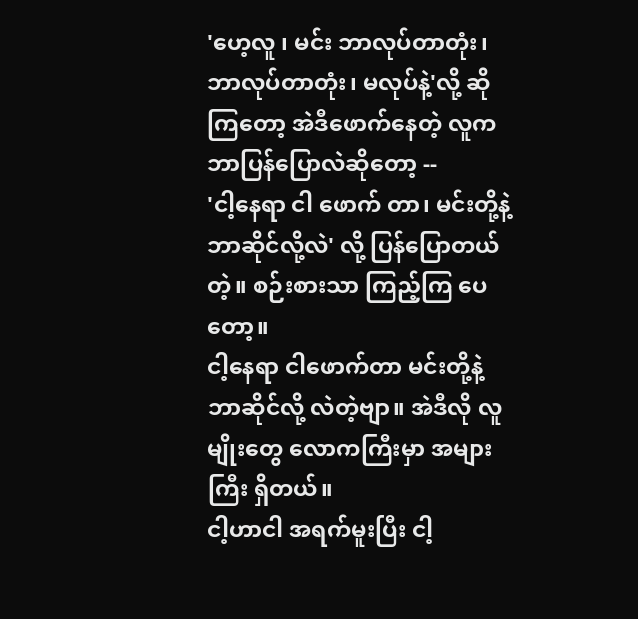'ဟေ့လူ ၊ မင်း ဘာလုပ်တာတုံး၊ ဘာလုပ်တာတုံး၊ မလုပ်နဲ့'လို့ ဆိုကြတော့ အဲဒီဖောက်နေတဲ့ လူက ဘာပြန်ပြောလဲဆိုတော့ --
'ငါ့နေရာ ငါ ဖောက် တာ၊ မင်းတို့နဲ့ ဘာဆိုင်လို့လဲ' လို့ ပြန်ပြောတယ်တဲ့။ စဉ်းစားသာ ကြည့်ကြ ပေတော့။
ငါ့နေရာ ငါဖောက်တာ မင်းတို့နဲ့ ဘာဆိုင်လို့ လဲတဲ့ဗျာ။ အဲဒီလို လူမျိုးတွေ လောကကြီးမှာ အများကြီး ရှိတယ်။
ငါ့ဟာငါ အရက်မူးပြီး ငါ့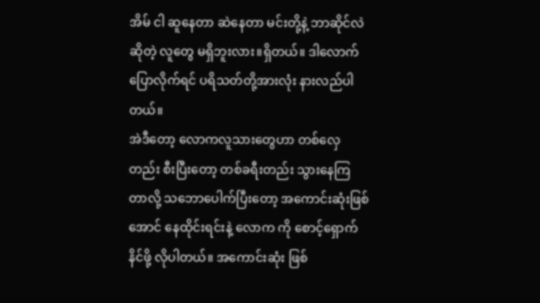အိမ် ငါ ဆူနေတာ ဆဲနေတာ မင်းတို့နဲ့ ဘာဆိုင်လဲဆိုတဲ့ လူတွေ မရှိဘူးလား။ရှိတယ်။ ဒါလောက် ပြောလိုက်ရင် ပရိသတ်တို့အားလုံး နားလည်ပါတယ်။
အဲဒီတော့ လောကလူသားတွေဟာ တစ်လှေ တည်း စီးပြီးတော့ တစ်ခရီးတည်း သွားနေကြ တာလို့ သဘောပေါက်ပြီးတော့ အကောင်းဆုံးဖြစ်အောင် နေထိုင်းရင်းနဲ့ လောက ကို စောင့်ရှောက်နိင်ဖို့ လိုပါတယ်။ အကောင်းဆုံး ဖြစ်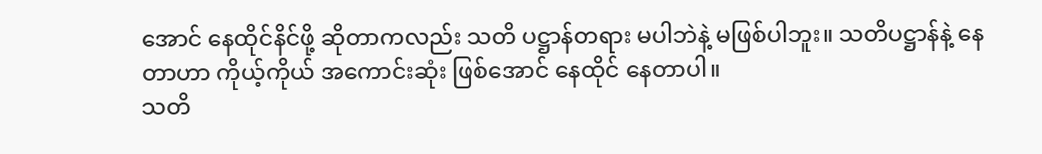အောင် နေထိုင်နိင်ဖို့ ဆိုတာကလည်း သတိ ပဋ္ဌာန်တရား မပါဘဲနဲ့ မဖြစ်ပါဘူး။ သတိပဋ္ဌာန်နဲ့ နေတာဟာ ကိုယ့်ကိုယ် အကောင်းဆုံး ဖြစ်အောင် နေထိုင် နေတာပါ။
သတိ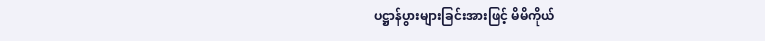ပဋ္ဌာန်ပွားများခြင်းအားဖြင့် မိမိကိုယ်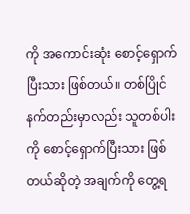ကို အကောင်းဆုံး စောင့်ရှောက်ပြီးသား ဖြစ်တယ်။ တစ်ပြိုင်နက်တည်းမှာလည်း သူတစ်ပါးကို စောင့်ရှောက်ပြီးသား ဖြစ်တယ်ဆိုတဲ့ အချက်ကို တွေ့ရ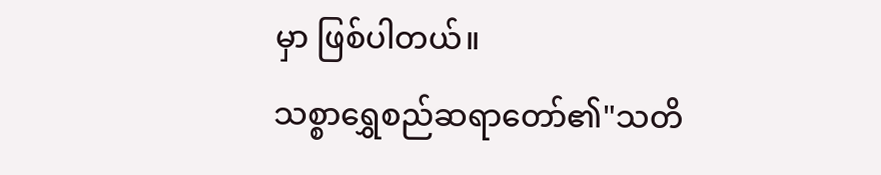မှာ ဖြစ်ပါတယ်။
သစ္စာရွှေစည်ဆရာတော်၏"သတိ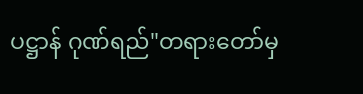ပဋ္ဌာန် ဂုဏ်ရည်"တရားတော်မှ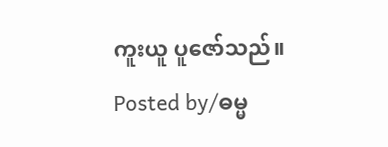ကူးယူ ပူဇော်သည်။
Posted by/ဓမ္မ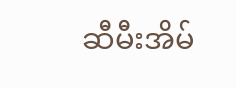ဆီမီးအိမ်